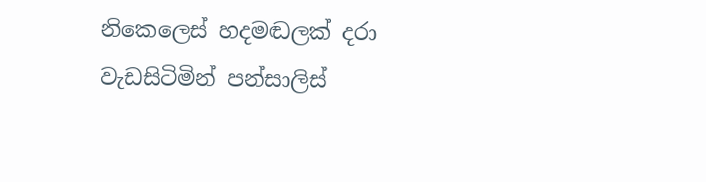නිකෙලෙස් හදමඬලක් දරා වැඩසිටිමින් පන්සාලිස්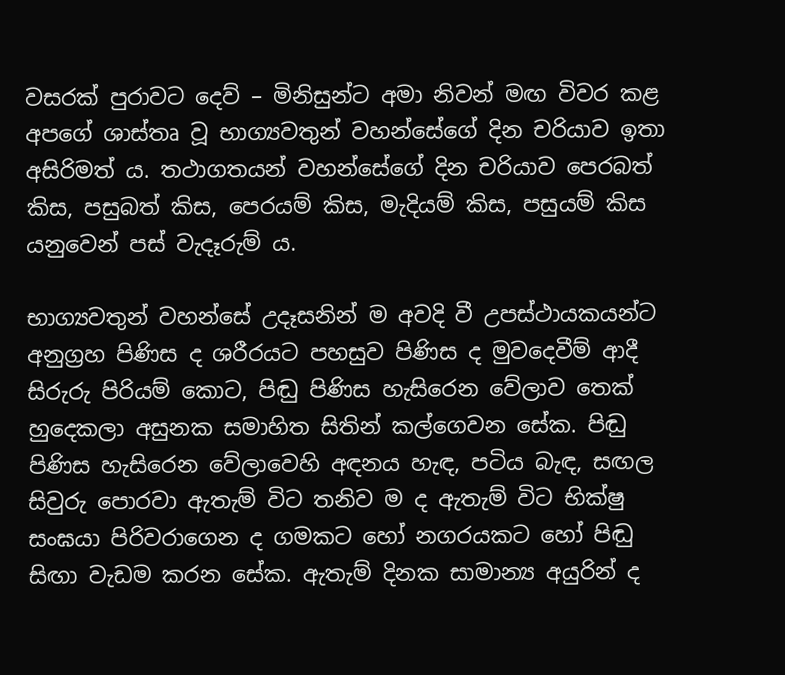වසරක් පුරාවට දෙව් – මිනිසුන්ට අමා නිවන් මඟ විවර කළ අපගේ ශාස්තෘ වූ භාග්‍යවතුන් වහන්සේගේ දින චරියාව ඉතා අසිරිමත් ය. තථාගතයන් වහන්සේගේ දින චරියාව පෙරබත් කිස, පසුබත් කිස, පෙරයම් කිස, මැදියම් කිස, පසුයම් කිස යනුවෙන් පස් වැදෑරුම් ය.

භාග්‍යවතුන් වහන්සේ උදෑසනින් ම අවදි වී උපස්ථායකයන්ට අනුග්‍රහ පිණිස ද ශරීරයට පහසුව පිණිස ද මුවදෙවීම් ආදී සිරුරු පිරියම් කොට, පිඬු පිණිස හැසිරෙන වේලාව තෙක් හුදෙකලා අසුනක සමාහිත සිතින් කල්ගෙවන සේක. පිඬු පිණිස හැසිරෙන වේලාවෙහි අඳනය හැඳ, පටිය බැඳ, සඟල සිවුරු පොරවා ඇතැම් විට තනිව ම ද ඇතැම් විට භික්ෂු සංඝයා පිරිවරාගෙන ද ගමකට හෝ නගරයකට හෝ පිඬු සිඟා වැඩම කරන සේක. ඇතැම් දිනක සාමාන්‍ය අයුරින් ද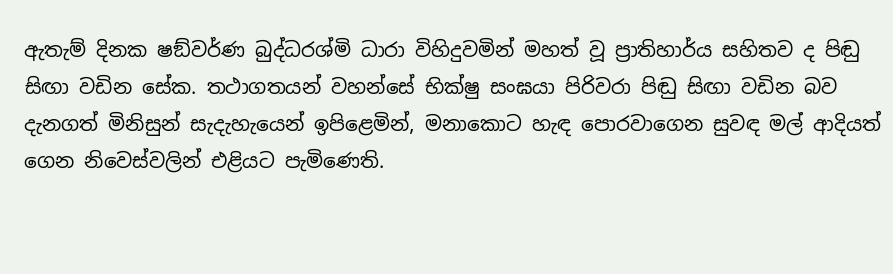ඇතැම් දිනක ෂඞ්වර්ණ බුද්ධරශ්මි ධාරා විහිදුවමින් මහත් වූ ප්‍රාතිහාර්ය සහිතව ද පිඬු සිඟා වඩින සේක. තථාගතයන් වහන්සේ භික්ෂු සංඝයා පිරිවරා පිඬු සිඟා වඩින බව දැනගත් මිනිසුන් සැදැහැයෙන් ඉපිළෙමින්, මනාකොට හැඳ පොරවාගෙන සුවඳ මල් ආදියත් ගෙන නිවෙස්වලින් එළියට පැමිණෙති.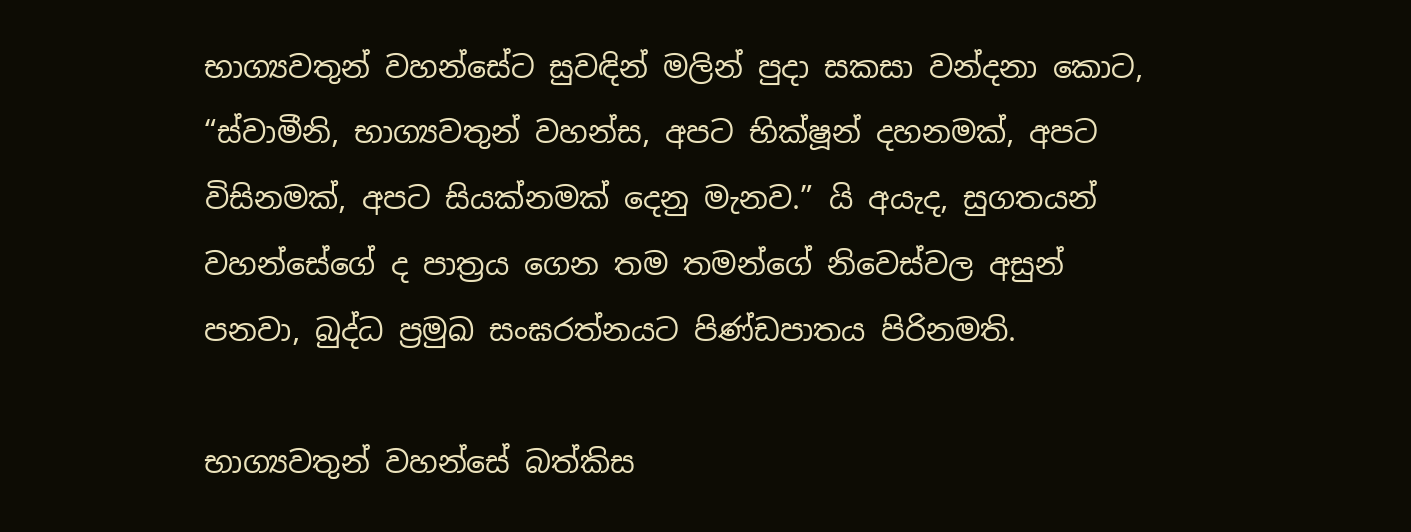භාග්‍යවතුන් වහන්සේට සුවඳින් මලින් පුදා සකසා වන්දනා කොට, “ස්වාමීනි, භාග්‍යවතුන් වහන්ස, අපට භික්ෂූන් දහනමක්, අපට විසිනමක්, අපට සියක්නමක් දෙනු මැනව.” යි අයැද, සුගතයන් වහන්සේගේ ද පාත්‍රය ගෙන තම තමන්ගේ නිවෙස්වල අසුන් පනවා, බුද්ධ ප්‍රමුඛ සංඝරත්නයට පිණ්ඩපාතය පිරිනමති.

භාග්‍යවතුන් වහන්සේ බත්කිස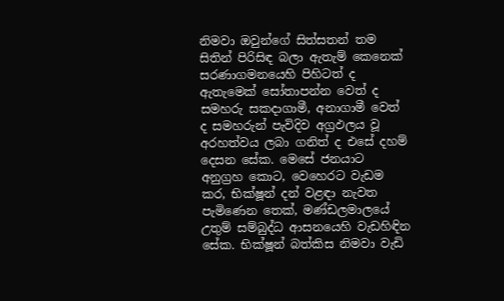නිමවා ඔවුන්ගේ සිත්සතන් තම සිතින් පිරිසිඳ බලා ඇතැම් කෙනෙක් සරණාගමනයෙහි පිහිටත් ද ඇතැමෙක් සෝතාපන්න වෙත් ද සමහරු සකදාගාමී, අනාගාමී වෙත් ද සමහරුන් පැවිදිව අග්‍රඵලය වූ අරහත්වය ලබා ගනිත් ද එසේ දහම් දෙසන සේක. මෙසේ ජනයාට අනුග්‍රහ කොට, වෙහෙරට වැඩම කර, භික්ෂූන් දන් වළඳා නැවත පැමිණෙන තෙක්, මණ්ඩලමාලයේ උතුම් සම්බුද්ධ ආසනයෙහි වැඩහිඳින සේක. භික්ෂූන් බත්කිස නිමවා වැඩි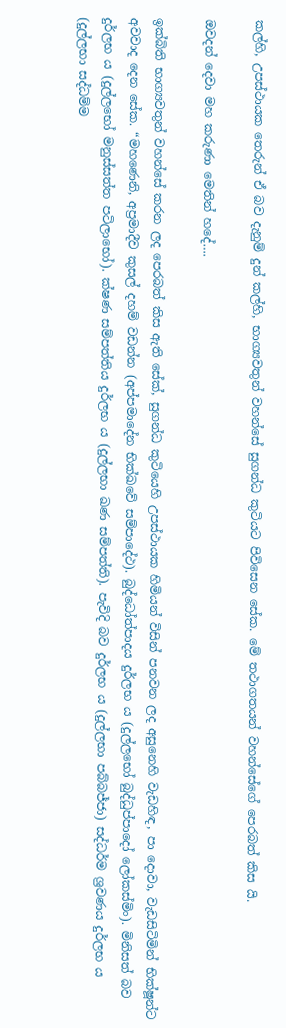කල්හි, උපස්ථායක තෙරුන් ඒ බව දැනුම් දුන් කල්හි, භාග්‍යවතුන් වහන්සේ සුගන්ධ කුටියට පිවිසෙන සේක. මේ තථාගතයන් වහන්සේගේ පෙරබත් කිස යි.

ඔවදන් දෙවා මහ කරුණා මෙතින් හදේ….

ඉක්බිති භාග්‍යවතුන් වහන්සේ කරන ලද පෙරබත් කිස ඇති සේක්, සුගන්ධ කුටියෙහි උපස්ථායක හිමියන් විසින් පනවන ලද අසුනෙහි වැඩහිඳ, පා දොවා, වැඩසිටිමින් භික්ෂූන්ට අවවාද දෙන සේක. “මහණෙනි, අප්‍රමාදීව කුසල් දහම් වඩන්න (අප්පමාදේන භික්ඛවේ සම්පාදේථ). බුද්ධෝත්පාදය දුර්ලභ ය (දුල්ලභෝ බුද්ධුප්පාදෝ ලෝකස්මිං). මිනිසත් බව දුර්ලභ ය (දුල්ලභෝ මනුස්සත්ත පටිලාභෝ). ක්ෂණ සම්පත්තිය දුර්ලභ ය (දුල්ලභා ඛණ සම්පත්ති). පැවිදි බව දුර්ලභ ය (දුල්ලභා පබ්බජ්ජා) සද්ධර්ම ශ්‍රවණය දුර්ලභ ය (දුල්ලභා සද්ධම්ම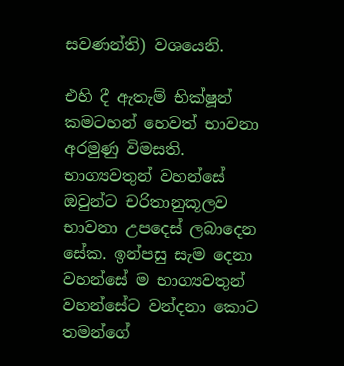සවණන්ති) වශයෙනි.

එහි දී ඇතැම් භික්ෂූන් කමටහන් හෙවත් භාවනා අරමුණු විමසති. භාග්‍යවතුන් වහන්සේ ඔවුන්ට චරිතානුකූලව භාවනා උපදෙස් ලබාදෙන සේක. ඉන්පසු සැම දෙනා වහන්සේ ම භාග්‍යවතුන් වහන්සේට වන්දනා කොට තමන්ගේ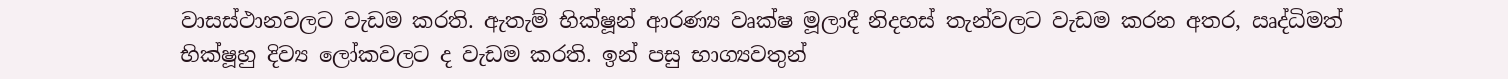වාසස්ථානවලට වැඩම කරති. ඇතැම් භික්ෂූන් ආරණ්‍ය වෘක්ෂ මූලාදී නිදහස් තැන්වලට වැඩම කරන අතර, ඍද්ධිමත් භික්ෂූහු දිව්‍ය ලෝකවලට ද වැඩම කරති. ඉන් පසු භාග්‍යවතුන්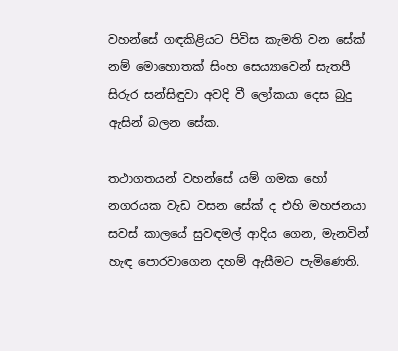වහන්සේ ගඳකිළියට පිවිස කැමති වන සේක් නම් මොහොතක් සිංහ සෙය්‍යාවෙන් සැතපී සිරුර සන්සිඳුවා අවදි වී ලෝකයා දෙස බුදු ඇසින් බලන සේක.

තථාගතයන් වහන්සේ යම් ගමක හෝ නගරයක වැඩ වසන සේක් ද එහි මහජනයා සවස් කාලයේ සුවඳමල් ආදිය ගෙන, මැනවින් හැඳ පොරවාගෙන දහම් ඇසීමට පැමිණෙති.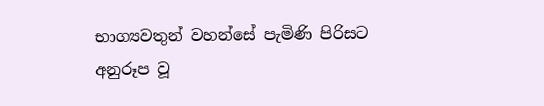භාග්‍යවතුන් වහන්සේ පැමිණි පිරිසට අනුරූප වූ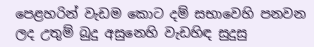පෙළහරින් වැඩම කොට දම් සභාවෙහි පනවන ලද උතුම් බුදු අසුනෙහි වැඩහිඳ සුදුසු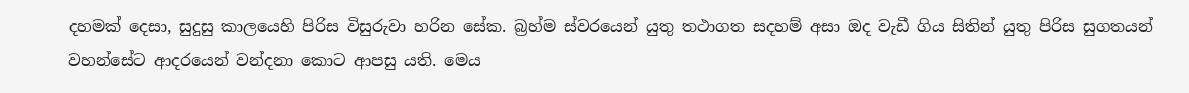දහමක් දෙසා, සුදුසු කාලයෙහි පිරිස විසුරුවා හරින සේක. බ්‍රහ්ම ස්වරයෙන් යුතු තථාගත සදහම් අසා ඔද වැඩී ගිය සිතින් යුතු පිරිස සුගතයන් වහන්සේට ආදරයෙන් වන්දනා කොට ආපසු යති. මෙය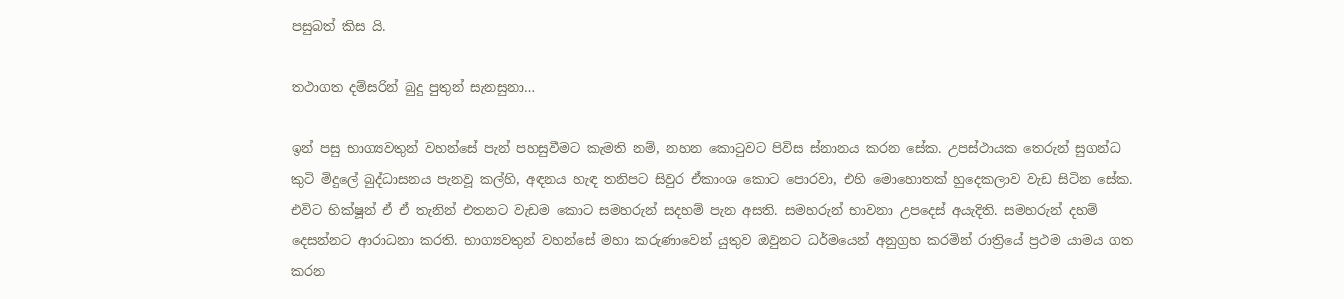පසුබත් කිස යි.

තථාගත දම්සරින් බුදු පුතුන් සැනසුනා…

ඉන් පසු භාග්‍යවතුන් වහන්සේ පැන් පහසුවීමට කැමති නම්, නහන කොටුවට පිවිස ස්නානය කරන සේක. උපස්ථායක තෙරුන් සුගන්ධ කුටි මිදුලේ බුද්ධාසනය පැනවූ කල්හි, අඳනය හැඳ තනිපට සිවුර ඒකාංශ කොට පොරවා, එහි මොහොතක් හුදෙකලාව වැඩ සිටින සේක. එවිට භික්ෂූන් ඒ ඒ තැනින් එතනට වැඩම කොට සමහරුන් සදහම් පැන අසති. සමහරුන් භාවනා උපදෙස් අයැදිති. සමහරුන් දහම් දෙසන්නට ආරාධනා කරති. භාග්‍යවතුන් වහන්සේ මහා කරුණාවෙන් යුතුව ඔවුනට ධර්මයෙන් අනුග්‍රහ කරමින් රාත්‍රියේ ප්‍රථම යාමය ගත කරන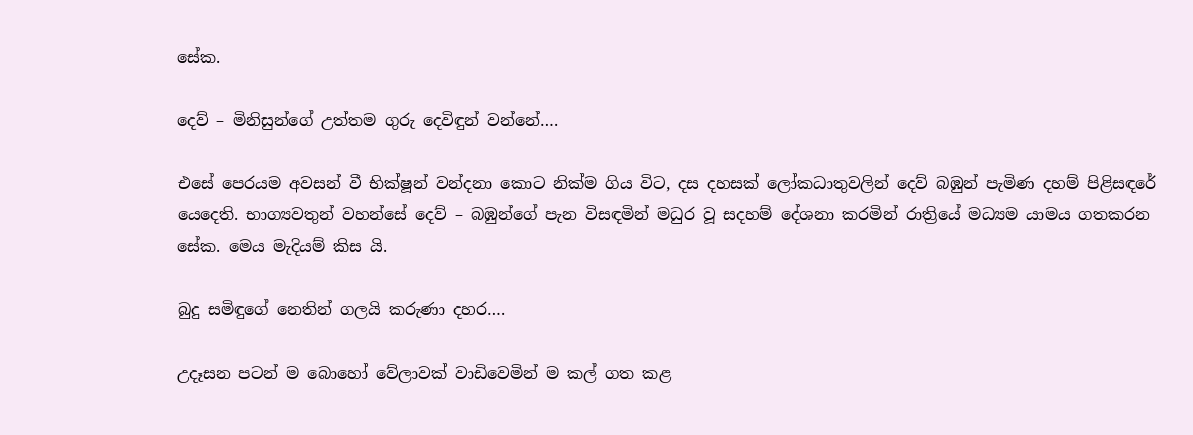සේක.

දෙව් – මිනිසුන්ගේ උත්තම ගුරු දෙවිඳුන් වන්නේ….

එසේ පෙරයම අවසන් වී භික්ෂූන් වන්දනා කොට නික්ම ගිය විට, දස දහසක් ලෝකධාතුවලින් දෙව් බඹුන් පැමිණ දහම් පිළිසඳරේ යෙදෙති. භාග්‍යවතුන් වහන්සේ දෙව් – බඹුන්ගේ පැන විසඳමින් මධුර වූ සදහම් දේශනා කරමින් රාත්‍රියේ මධ්‍යම යාමය ගතකරන සේක. මෙය මැදියම් කිස යි.

බුදු සමිඳුගේ නෙතින් ගලයි කරුණා දහර….

උදෑසන පටන් ම බොහෝ වේලාවක් වාඩිවෙමින් ම කල් ගත කළ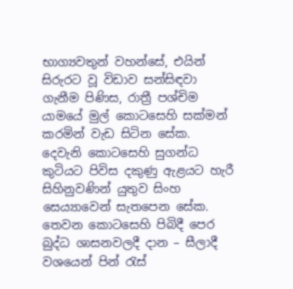භාග්‍යවතුන් වහන්සේ, එයින් සිරුරට වූ විඩාව සන්සිඳවා ගැනීම පිණිස, රාත්‍රී පශ්චිම යාමයේ මුල් කොටසෙහි සක්මන් කරමින් වැඩ සිටින සේක. දෙවැනි කොටසෙහි සුගන්ධ කුටියට පිවිස දකුණු ඇළයට හැරී සිහිනුවණින් යුතුව සිංහ සෙය්‍යාවෙන් සැතපෙන සේක. තෙවන කොටසෙහි පිබිදී පෙර බුද්ධ ශාසනවලදී දාන – සීලාදී වශයෙන් පින් රැස්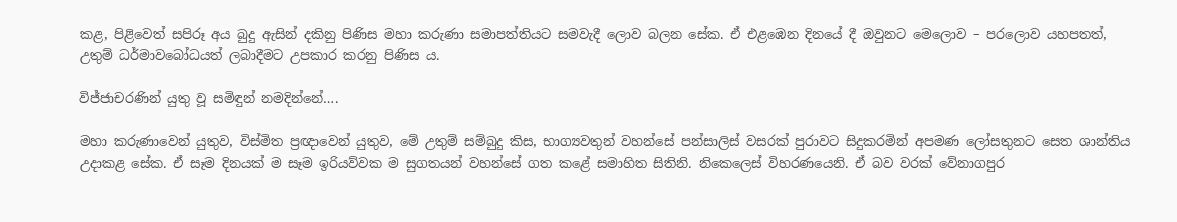කළ, පිළිවෙත් සපිරූ අය බුදු ඇසින් දකිනු පිණිස මහා කරුණා සමාපත්තියට සමවැදී ලොව බලන සේක. ඒ එළඹෙන දිනයේ දී ඔවුනට මෙලොව – පරලොව යහපතත්, උතුම් ධර්මාවබෝධයත් ලබාදීමට උපකාර කරනු පිණිස ය.

විජ්ජාචරණින් යුතු වූ සමිඳුන් නමදින්නේ….

මහා කරුණාවෙන් යුතුව, විස්මිත ප්‍රඥාවෙන් යුතුව, මේ උතුම් සම්බුදු කිස, භාග්‍යවතුන් වහන්සේ පන්සාලිස් වසරක් පුරාවට සිදුකරමින් අපමණ ලෝසතුනට සෙත ශාන්තිය උදාකළ සේක. ඒ සෑම දිනයක් ම සෑම ඉරියව්වක ම සුගතයන් වහන්සේ ගත කළේ සමාහිත සිතිනි. නිකෙලෙස් විහරණයෙනි. ඒ බව වරක් වේනාගපුර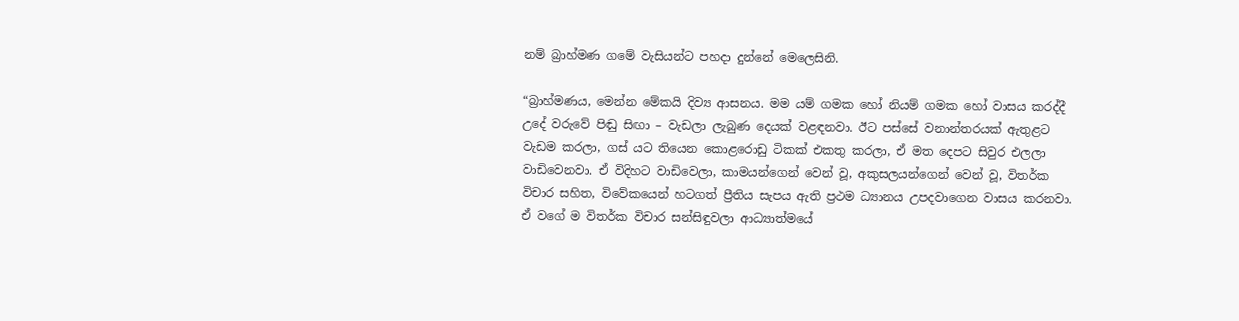නම් බ්‍රාහ්මණ ගමේ වැසියන්ට පහදා දුන්නේ මෙලෙසිනි.

“බ්‍රාහ්මණය, මෙන්න මේකයි දිව්‍ය ආසනය. මම යම් ගමක හෝ නියම් ගමක හෝ වාසය කරද්දී උදේ වරුවේ පිඬු සිඟා – වැඩලා ලැබුණ දෙයක් වළඳනවා. ඊට පස්සේ වනාන්තරයක් ඇතුළට වැඩම කරලා, ගස් යට තියෙන කොළරොඩු ටිකක් එකතු කරලා, ඒ මත දෙපට සිවුර එලලා වාඩිවෙනවා. ඒ විදිහට වාඩිවෙලා, කාමයන්ගෙන් වෙන් වූ, අකුසලයන්ගෙන් වෙන් වූ, විතර්ක විචාර සහිත, විවේකයෙන් හටගත් ප්‍රීතිය සැපය ඇති ප්‍රථම ධ්‍යානය උපදවාගෙන වාසය කරනවා. ඒ වගේ ම විතර්ක විචාර සන්සිඳුවලා ආධ්‍යාත්මයේ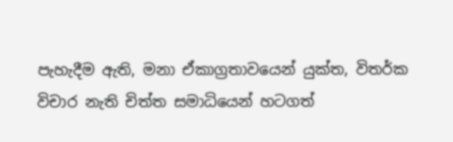පැහැදීම ඇති, මනා ඒකාග්‍රතාවයෙන් යුක්ත, විතර්ක විචාර නැති චිත්ත සමාධියෙන් හටගත්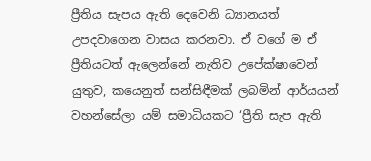ප්‍රීතිය සැපය ඇති දෙවෙනි ධ්‍යානයත් උපදවාගෙන වාසය කරනවා. ඒ වගේ ම ඒ ප්‍රීතියටත් ඇලෙන්නේ නැතිව උපේක්ෂාවෙන් යුතුව, කයෙනුත් සන්සිඳීමක් ලබමින් ආර්යයන් වහන්සේලා යම් සමාධියකට ‘ප්‍රීති සැප ඇති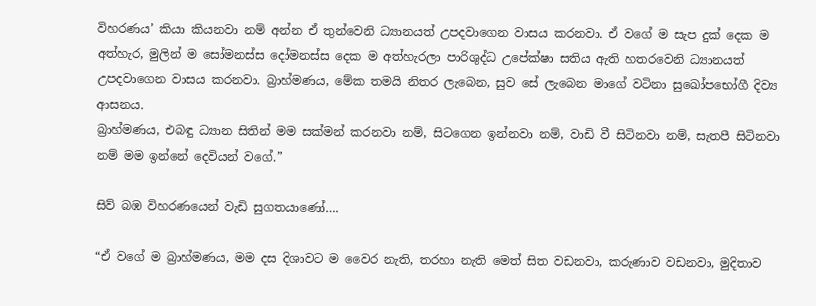විහරණය’ කියා කියනවා නම් අන්න ඒ තුන්වෙනි ධ්‍යානයත් උපදවාගෙන වාසය කරනවා. ඒ වගේ ම සැප දුක් දෙක ම අත්හැර, මුලින් ම සෝමනස්ස දෝමනස්ස දෙක ම අත්හැරලා පාරිශුද්ධ උපේක්ෂා සතිය ඇති හතරවෙනි ධ්‍යානයත් උපදවාගෙන වාසය කරනවා. බ්‍රාහ්මණය, මේක තමයි නිතර ලැබෙන, සුව සේ ලැබෙන මාගේ වටිනා සුඛෝපභෝගී දිව්‍ය ආසනය.
බ්‍රාහ්මණය, එබඳු ධ්‍යාන සිතින් මම සක්මන් කරනවා නම්, සිටගෙන ඉන්නවා නම්, වාඩි වී සිටිනවා නම්, සැතපී සිටිනවා නම් මම ඉන්නේ දෙවියන් වගේ.”

සිව් බඹ විහරණයෙන් වැඩි සුගතයාණෝ….

“ඒ වගේ ම බ්‍රාහ්මණය, මම දස දිශාවට ම වෛර නැති, තරහා නැති මෙත් සිත වඩනවා, කරුණාව වඩනවා, මුදිතාව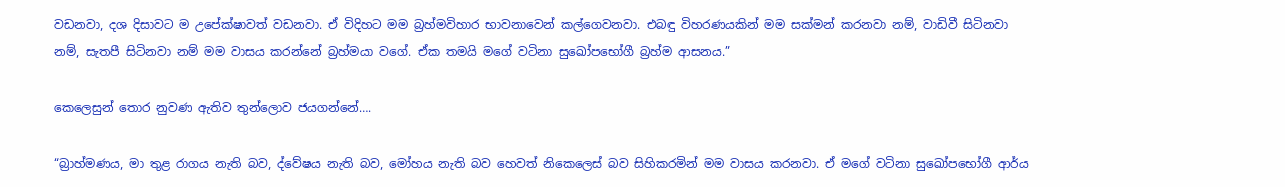වඩනවා, දශ දිසාවට ම උපේක්ෂාවත් වඩනවා. ඒ විදිහට මම බ්‍රහ්මවිහාර භාවනාවෙන් කල්ගෙවනවා. එබඳු විහරණයකින් මම සක්මන් කරනවා නම්, වාඩිවී සිටිනවා නම්, සැතපී සිටිනවා නම් මම වාසය කරන්නේ බ්‍රහ්මයා වගේ. ඒක තමයි මගේ වටිනා සුඛෝපභෝගී බ්‍රහ්ම ආසනය.”

කෙලෙසුන් තොර නුවණ ඇතිව තුන්ලොව ජයගන්නේ….

“බ්‍රාහ්මණය, මා තුළ රාගය නැති බව, ද්වේෂය නැති බව, මෝහය නැති බව හෙවත් නිකෙලෙස් බව සිහිකරමින් මම වාසය කරනවා. ඒ මගේ වටිනා සුඛෝපභෝගී ආර්ය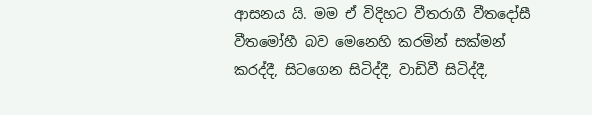ආසනය යි. මම ඒ විදිහට වීතරාගී වීතදෝසී වීතමෝහී බව මෙනෙහි කරමින් සක්මන් කරද්දී, සිටගෙන සිටිද්දී, වාඩිවී සිටිද්දී,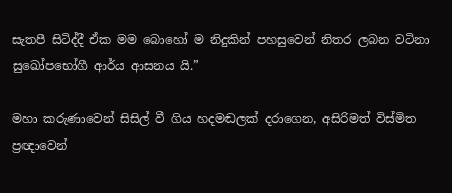සැතපී සිටිද්දී ඒක මම බොහෝ ම නිදුකින් පහසුවෙන් නිතර ලබන වටිනා සුඛෝපභෝගී ආර්ය ආසනය යි.”

මහා කරුණාවෙන් සිසිල් වී ගිය හදමඬලක් දරාගෙන, අසිරිමත් විස්මිත ප්‍රඥාවෙන්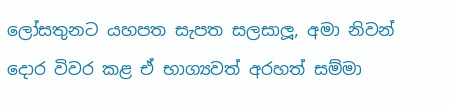ලෝසතුනට යහපත සැපත සලසාලූ, අමා නිවන් දොර විවර කළ ඒ භාග්‍යවත් අරහත් සම්මා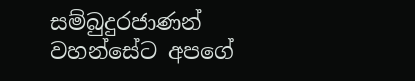සම්බුදුරජාණන් වහන්සේට අපගේ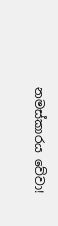නමස්කාරය වේවා!